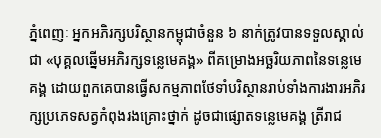ភ្នំពេញៈ អ្នកអភិរក្សបរិស្ថានកម្ពុជាចំនួន ៦ នាក់ត្រូវបានទទួលស្គាល់ជា «បុគ្គលឆ្នើមអភិរក្សទន្លេមេគង្គ» ពីគម្រោងអច្ឆរិយភាពនៃទន្លេមេគង្គ ដោយពួកគេបានធ្វើសកម្មភាពថែទាំបរិស្ថានរាប់ទាំងការងារអភិរក្សប្រភេទសត្វកំពុងរងគ្រោះថ្នាក់ ដូចជាផ្សោតទន្លេមេគង្គ ត្រីរាជ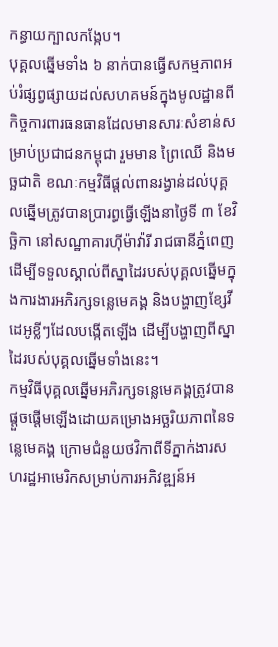កន្ធាយក្បាលកង្កែប។
បុគ្គលឆ្នើមទាំង ៦ នាក់បានធ្វើសកម្មភាពអប់រំផ្សព្វផ្សាយដល់សហគមន៍ក្នុងមូលដ្ឋានពីកិច្ចការពារធនធានដែលមានសារៈសំខាន់សម្រាប់ប្រជាជនកម្ពុជា រួមមាន ព្រៃឈើ និងមច្ឆជាតិ ខណៈកម្មវិធីផ្តល់ពានរង្វាន់ដល់បុគ្គលឆ្នើមត្រូវបានប្រារព្ធធ្វើឡើងនាថ្ងៃទី ៣ ខែវិច្ឆិកា នៅសណ្ឋាគារហ៊ីម៉ាវ៉ារី រាជធានីភ្នំពេញ ដើម្បីទទួលស្គាល់ពីស្នាដៃរបស់បុគ្គលឆ្នើមក្នុងការងារអភិរក្សទន្លេមេគង្គ និងបង្ហាញខ្សែវីដេអូខ្លីៗដែលបង្កើតឡើង ដើម្បីបង្ហាញពីស្នាដៃរបស់បុគ្គលឆ្នើមទាំងនេះ។
កម្មវិធីបុគ្គលឆ្នើមអភិរក្សទន្លេមេគង្គត្រូវបានផ្តួចផ្តើមឡើងដោយគម្រោងអច្ឆរិយភាពនៃទន្លេមេគង្គ ក្រោមជំនួយថវិកាពីទីភ្នាក់ងារសហរដ្ឋអាមេរិកសម្រាប់ការអភិវឌ្ឍន៍អ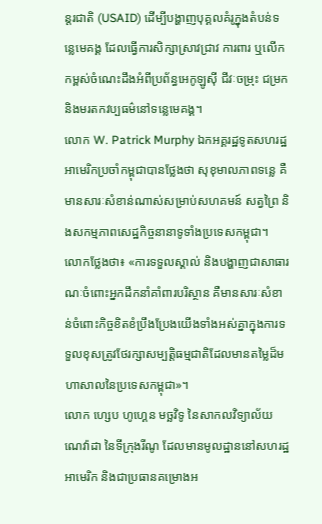ន្តរជាតិ (USAID) ដើម្បីបង្ហាញបុគ្គលគំរូក្នុងតំបន់ទន្លេមេគង្គ ដែលធ្វើការសិក្សាស្រាវជ្រាវ ការពារ ឬលើកកម្ពស់ចំណេះដឹងអំពីប្រព័ន្ធអេកូឡូស៊ី ជីវៈចម្រុះ ជម្រក និងមរតកវប្បធម៌នៅទន្លេមេគង្គ។
លោក W. Patrick Murphy ឯកអគ្គរដ្ឋទូតសហរដ្ឋអាមេរិកប្រចាំកម្ពុជាបានថ្លែងថា សុខុមាលភាពទន្លេ គឺមានសារៈសំខាន់ណាស់សម្រាប់សហគមន៍ សត្វព្រៃ និងសកម្មភាពសេដ្ឋកិច្ចនានាទូទាំងប្រទេសកម្ពុជា។
លោកថ្លែងថា៖ «ការទទួលស្គាល់ និងបង្ហាញជាសាធារណៈចំពោះអ្នកដឹកនាំគាំពារបរិស្ថាន គឺមានសារៈសំខាន់ចំពោះកិច្ចខិតខំប្រឹងប្រែងយើងទាំងអស់គ្នាក្នុងការទទួលខុសត្រូវថែរក្សាសម្បត្តិធម្មជាតិដែលមានតម្លៃដ៏មហាសាលនៃប្រទេសកម្ពុជា»។
លោក ហ្សេប ហូហ្គេន មច្ឆវិទូ នៃសាកលវិទ្យាល័យណេវ៉ាដា នៃទីក្រុងរីណូ ដែលមានមូលដ្ឋាននៅសហរដ្ឋអាមេរិក និងជាប្រធានគម្រោងអ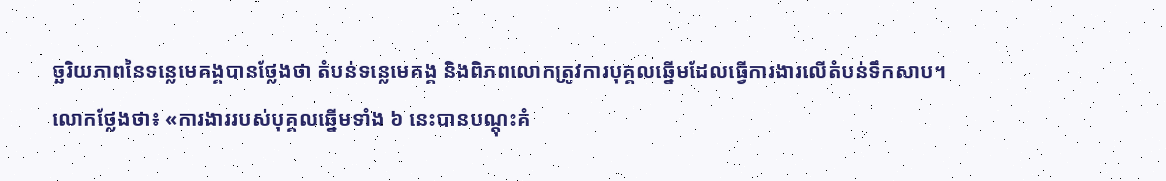ច្ឆរិយភាពនៃទន្លេមេគង្គបានថ្លែងថា តំបន់ទន្លេមេគង្គ និងពិភពលោកត្រូវការបុគ្គលឆ្នើមដែលធ្វើការងារលើតំបន់ទឹកសាប។
លោកថ្លែងថា៖ «ការងាររបស់បុគ្គលឆ្នើមទាំង ៦ នេះបានបណ្តុះគំ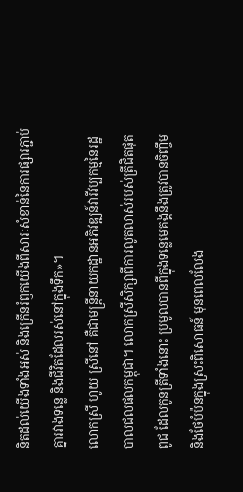និតដល់យើងទាំងអស់ និងក្រើនរំឭកយើងពីសារៈសំខាន់នៃការផ្សារភ្ជាប់គ្នារវាងទន្លេ និងជីវិតដែលរស់នៅក្នុងទឹក»។
លោកស្រី ហូយ ស្រីនៅ គឺជាមន្ត្រីនាយកដ្ឋានអភិវឌ្ឍន៍វារីវប្បកម្មនៃរដ្ឋបាលជលផលកម្ពុជា។ លោកស្រីសិក្សាពីការលូតលាស់របស់ត្រីជិតផុតពូជ ដែលកូនត្រីទាំងនោះ ប្រមូលបានពីក្នុងទន្លេមេគង្គនឹងត្រូវបានចិញ្ចឹម និងថែបំប៉នក្នុងស្រះពិសោធន៍ មុនពេលលែង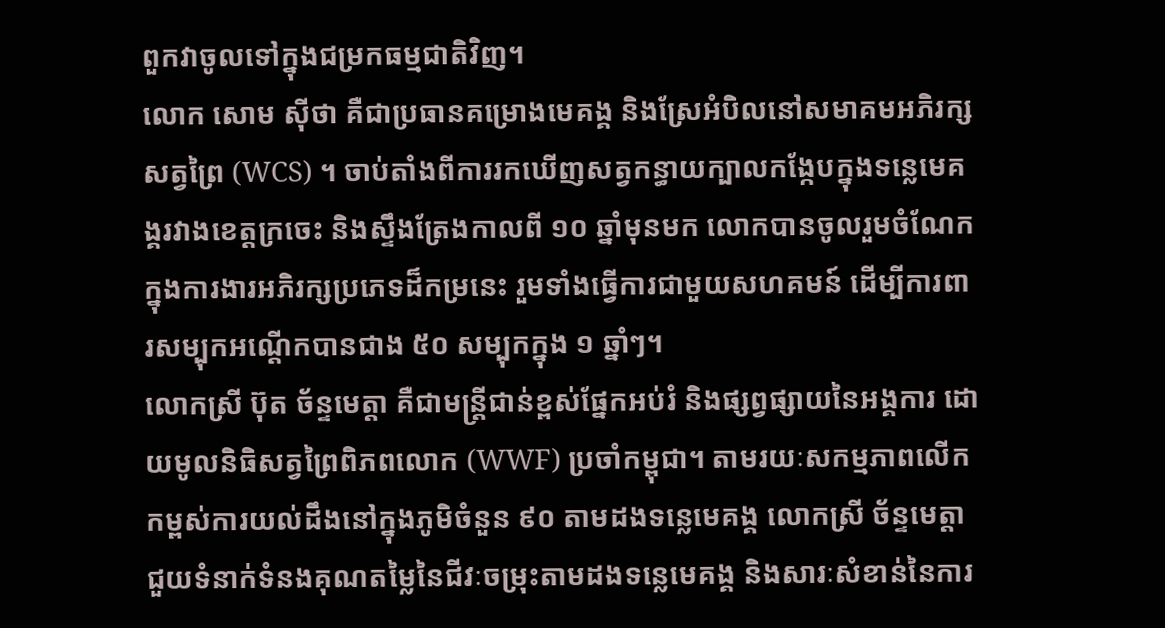ពួកវាចូលទៅក្នុងជម្រកធម្មជាតិវិញ។
លោក សោម ស៊ីថា គឺជាប្រធានគម្រោងមេគង្គ និងស្រែអំបិលនៅសមាគមអភិរក្សសត្វព្រៃ (WCS) ។ ចាប់តាំងពីការរកឃើញសត្វកន្ធាយក្បាលកង្កែបក្នុងទន្លេមេគង្គរវាងខេត្តក្រចេះ និងស្ទឹងត្រែងកាលពី ១០ ឆ្នាំមុនមក លោកបានចូលរួមចំណែកក្នុងការងារអភិរក្សប្រភេទដ៏កម្រនេះ រួមទាំងធ្វើការជាមួយសហគមន៍ ដើម្បីការពារសម្បុកអណ្តើកបានជាង ៥០ សម្បុកក្នុង ១ ឆ្នាំៗ។
លោកស្រី ប៊ុត ច័ន្ទមេត្តា គឺជាមន្ត្រីជាន់ខ្ពស់ផ្នែកអប់រំ និងផ្សព្វផ្សាយនៃអង្គការ ដោយមូលនិធិសត្វព្រៃពិភពលោក (WWF) ប្រចាំកម្ពុជា។ តាមរយៈសកម្មភាពលើកកម្ពស់ការយល់ដឹងនៅក្នុងភូមិចំនួន ៩០ តាមដងទន្លេមេគង្គ លោកស្រី ច័ន្ទមេត្តា ជួយទំនាក់ទំនងគុណតម្លៃនៃជីវៈចម្រុះតាមដងទន្លេមេគង្គ និងសារៈសំខាន់នៃការ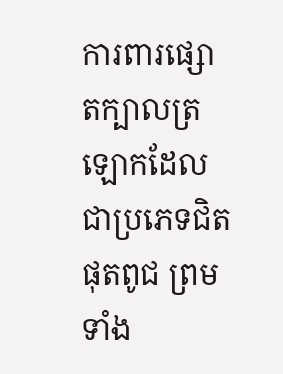ការពារផ្សោតក្បាលត្រឡោកដែលជាប្រភេទជិតផុតពូជ ព្រមទាំង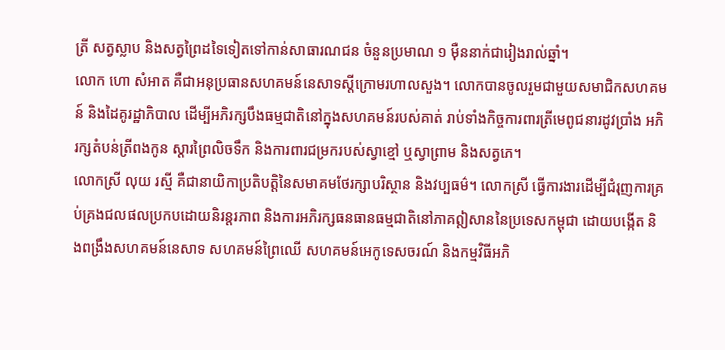ត្រី សត្វស្លាប និងសត្វព្រៃដទៃទៀតទៅកាន់សាធារណជន ចំនួនប្រមាណ ១ ម៉ឺននាក់ជារៀងរាល់ឆ្នាំ។
លោក ហោ សំអាត គឺជាអនុប្រធានសហគមន៍នេសាទស្តីក្រោមរហាលសួង។ លោកបានចូលរួមជាមួយសមាជិកសហគមន៍ និងដៃគូរដ្ឋាភិបាល ដើម្បីអភិរក្សបឹងធម្មជាតិនៅក្នុងសហគមន៍របស់គាត់ រាប់ទាំងកិច្ចការពារត្រីមេពូជនារដូវប្រាំង អភិរក្សតំបន់ត្រីពងកូន ស្តារព្រៃលិចទឹក និងការពារជម្រករបស់ស្វាខ្មៅ ឬស្វាព្រាម និងសត្វភេ។
លោកស្រី លុយ រស្មី គឺជានាយិកាប្រតិបត្តិនៃសមាគមថែរក្សាបរិស្ថាន និងវប្បធម៌។ លោកស្រី ធ្វើការងារដើម្បីជំរុញការគ្រប់គ្រងជលផលប្រកបដោយនិរន្តរភាព និងការអភិរក្សធនធានធម្មជាតិនៅភាគឦសាននៃប្រទេសកម្ពុជា ដោយបង្កើត និងពង្រឹងសហគមន៍នេសាទ សហគមន៍ព្រៃឈើ សហគមន៍អេកូទេសចរណ៍ និងកម្មវិធីអភិ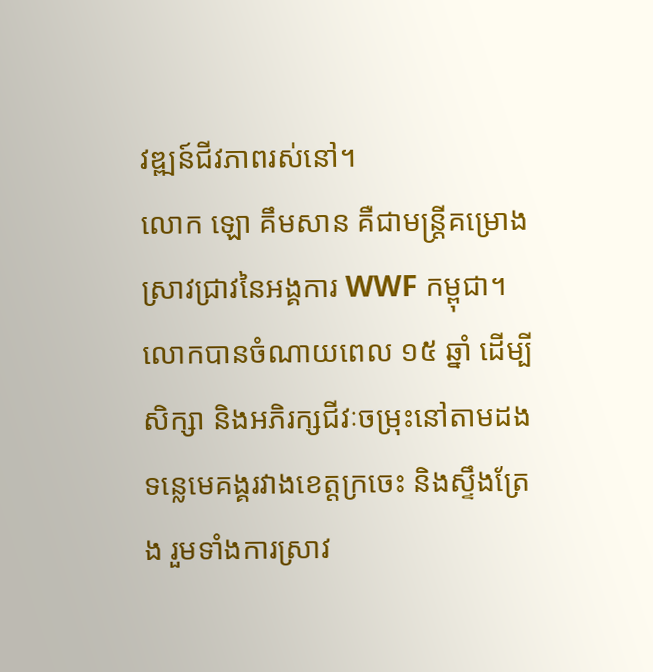វឌ្ឍន៍ជីវភាពរស់នៅ។
លោក ឡោ គឹមសាន គឺជាមន្ត្រីគម្រោងស្រាវជ្រាវនៃអង្គការ WWF កម្ពុជា។ លោកបានចំណាយពេល ១៥ ឆ្នាំ ដើម្បីសិក្សា និងអភិរក្សជីវៈចម្រុះនៅតាមដងទន្លេមេគង្គរវាងខេត្តក្រចេះ និងស្ទឹងត្រែង រួមទាំងការស្រាវ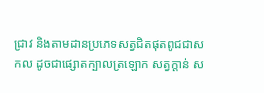ជ្រាវ និងតាមដានប្រភេទសត្វជិតផុតពូជជាសកល ដូចជាផ្សោតក្បាលត្រឡោក សត្វក្តាន់ ស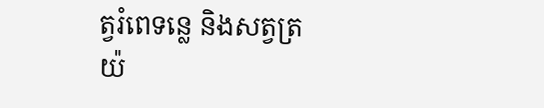ត្វរំពេទន្លេ និងសត្វត្រយ៉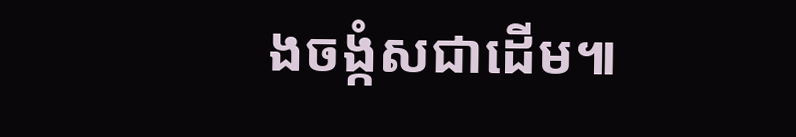ងចង្កំសជាដើម៕